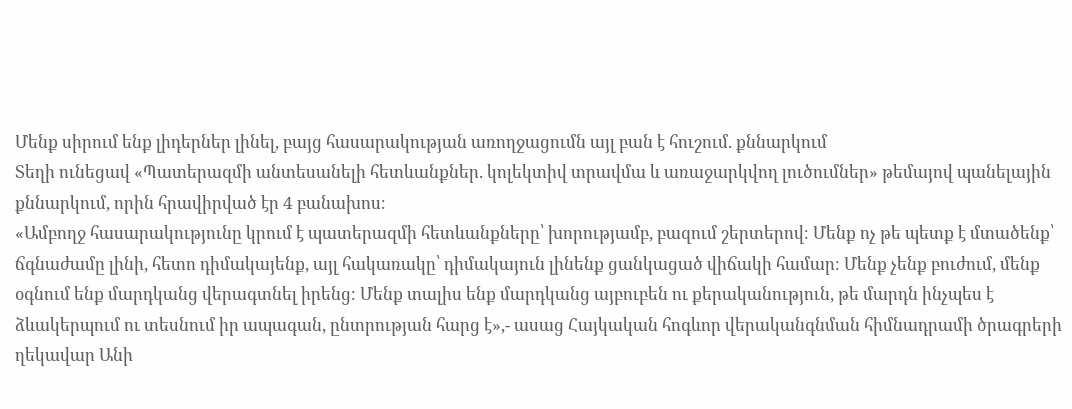Մենք սիրում ենք լիդերներ լինել, բայց հասարակության առողջացումն այլ բան է հուշում. քննարկում
Տեղի ունեցավ «Պատերազմի անտեսանելի հետևանքներ. կոլեկտիվ տրավմա և առաջարկվող լուծումներ» թեմայով պանելային քննարկում, որին հրավիրված էր 4 բանախոս։
«Ամբողջ հասարակությունը կրում է պատերազմի հետևանքները՝ խորությամբ, բազում շերտերով։ Մենք ոչ թե պետք է մտածենք՝ ճգնաժամը լինի, հետո դիմակայենք, այլ հակառակը՝ դիմակայուն լինենք ցանկացած վիճակի համար։ Մենք չենք բուժում, մենք օգնում ենք մարդկանց վերագտնել իրենց։ Մենք տալիս ենք մարդկանց այբուբեն ու քերականություն, թե մարդն ինչպես է ձևակերպում ու տեսնում իր ապագան, ընտրության հարց է»,- ասաց Հայկական հոգևոր վերականգնման հիմնադրամի ծրագրերի ղեկավար Անի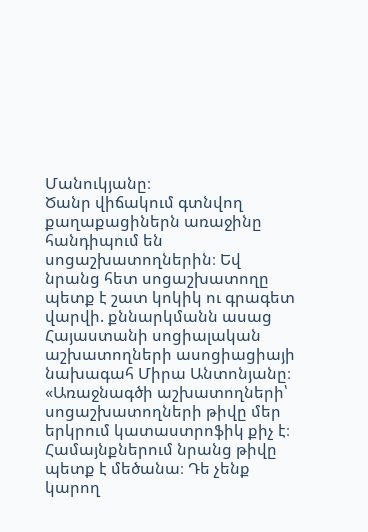Մանուկյանը։
Ծանր վիճակում գտնվող քաղաքացիներն առաջինը հանդիպում են սոցաշխատողներին։ Եվ նրանց հետ սոցաշխատողը պետք է շատ կոկիկ ու գրագետ վարվի. քննարկմանն ասաց Հայաստանի սոցիալական աշխատողների ասոցիացիայի նախագահ Միրա Անտոնյանը։
«Առաջնագծի աշխատողների՝ սոցաշխատողների թիվը մեր երկրում կատաստրոֆիկ քիչ է։ Համայնքներում նրանց թիվը պետք է մեծանա։ Դե չենք կարող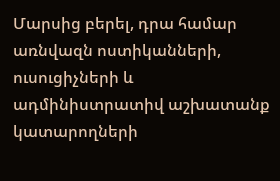Մարսից բերել, դրա համար առնվազն ոստիկանների, ուսուցիչների և ադմինիստրատիվ աշխատանք կատարողների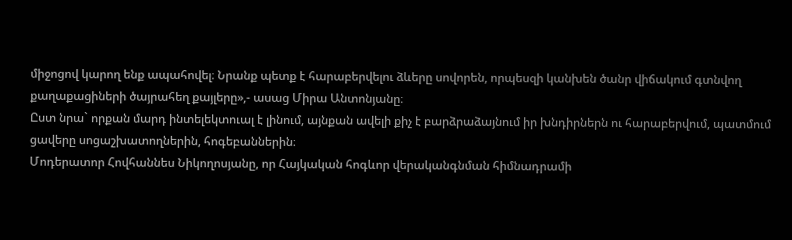միջոցով կարող ենք ապահովել։ Նրանք պետք է հարաբերվելու ձևերը սովորեն, որպեսզի կանխեն ծանր վիճակում գտնվող քաղաքացիների ծայրահեղ քայլերը»,- ասաց Միրա Անտոնյանը։
Ըստ նրա` որքան մարդ ինտելեկտուալ է լինում, այնքան ավելի քիչ է բարձրաձայնում իր խնդիրներն ու հարաբերվում, պատմում ցավերը սոցաշխատողներին, հոգեբաններին։
Մոդերատոր Հովհաննես Նիկողոսյանը, որ Հայկական հոգևոր վերականգնման հիմնադրամի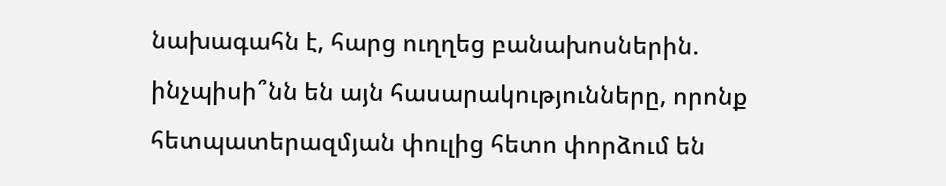նախագահն է, հարց ուղղեց բանախոսներին. ինչպիսի՞նն են այն հասարակությունները, որոնք հետպատերազմյան փուլից հետո փորձում են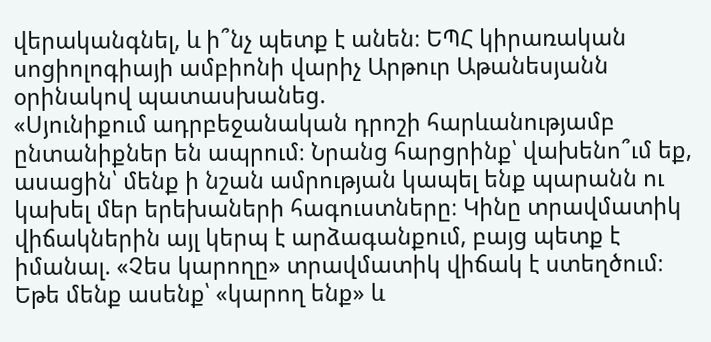վերականգնել, և ի՞նչ պետք է անեն։ ԵՊՀ կիրառական սոցիոլոգիայի ամբիոնի վարիչ Արթուր Աթանեսյանն օրինակով պատասխանեց.
«Սյունիքում ադրբեջանական դրոշի հարևանությամբ ընտանիքներ են ապրում։ Նրանց հարցրինք՝ վախենո՞ւմ եք, ասացին՝ մենք ի նշան ամրության կապել ենք պարանն ու կախել մեր երեխաների հագուստները։ Կինը տրավմատիկ վիճակներին այլ կերպ է արձագանքում, բայց պետք է իմանալ. «Չես կարողը» տրավմատիկ վիճակ է ստեղծում։ Եթե մենք ասենք՝ «կարող ենք» և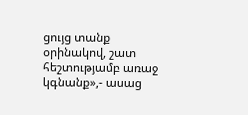ցույց տանք օրինակով, շատ հեշտությամբ առաջ կգնանք»,- ասաց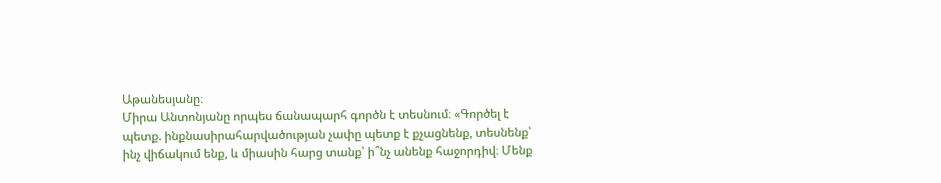Աթանեսյանը։
Միրա Անտոնյանը որպես ճանապարհ գործն է տեսնում։ «Գործել է պետք. ինքնասիրահարվածության չափը պետք է քչացնենք, տեսնենք՝ ինչ վիճակում ենք, և միասին հարց տանք՝ ի՞նչ անենք հաջորդիվ։ Մենք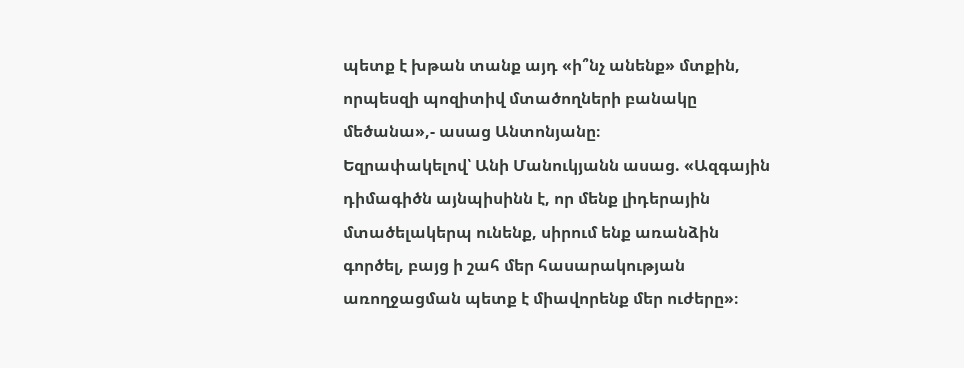պետք է խթան տանք այդ «ի՞նչ անենք» մտքին, որպեսզի պոզիտիվ մտածողների բանակը մեծանա»,- ասաց Անտոնյանը։
Եզրափակելով՝ Անի Մանուկյանն ասաց. «Ազգային դիմագիծն այնպիսինն է, որ մենք լիդերային մտածելակերպ ունենք, սիրում ենք առանձին գործել, բայց ի շահ մեր հասարակության առողջացման պետք է միավորենք մեր ուժերը»։